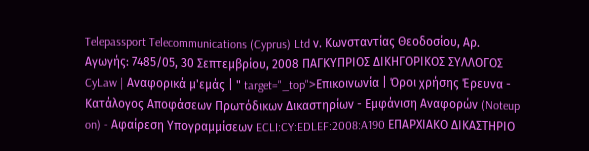Telepassport Telecommunications (Cyprus) Ltd ν. Κωνσταντίας Θεοδοσίου, Αρ. Αγωγής: 7485/05, 30 Σεπτεμβρίου, 2008 ΠΑΓΚΥΠΡΙΟΣ ΔΙΚΗΓΟΡΙΚΟΣ ΣΥΛΛΟΓΟΣ CyLaw | Αναφορικά μ'εμάς | " target="_top">Επικοινωνία | Όροι χρήσης Έρευνα - Κατάλογος Αποφάσεων Πρωτόδικων Δικαστηρίων - Εμφάνιση Αναφορών (Noteup on) - Αφαίρεση Υπογραμμίσεων ECLI:CY:EDLEF:2008:A190 ΕΠΑΡΧΙΑΚΟ ΔΙΚΑΣΤΗΡΙΟ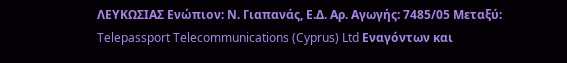ΛΕΥΚΩΣΙΑΣ Ενώπιον: Ν. Γιαπανάς, Ε.Δ. Αρ. Αγωγής: 7485/05 Μεταξύ: Telepassport Telecommunications (Cyprus) Ltd Εναγόντων και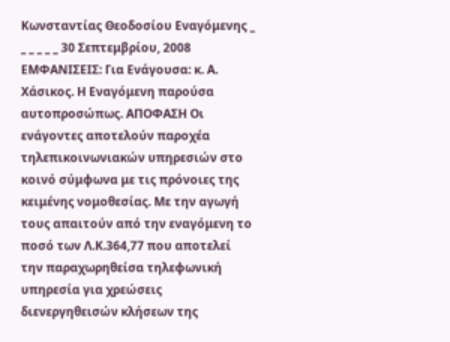Κωνσταντίας Θεοδοσίου Εναγόμενης _ _ _ _ _ _ 30 Σεπτεμβρίου, 2008 ΕΜΦΑΝΙΣΕΙΣ: Για Ενάγουσα: κ. Α. Χάσικος. Η Εναγόμενη παρούσα αυτοπροσώπως. ΑΠΟΦΑΣΗ Οι ενάγοντες αποτελούν παροχέα τηλεπικοινωνιακών υπηρεσιών στο κοινό σύμφωνα με τις πρόνοιες της κειμένης νομοθεσίας. Με την αγωγή τους απαιτούν από την εναγόμενη το ποσό των Λ.Κ.364,77 που αποτελεί την παραχωρηθείσα τηλεφωνική υπηρεσία για χρεώσεις διενεργηθεισών κλήσεων της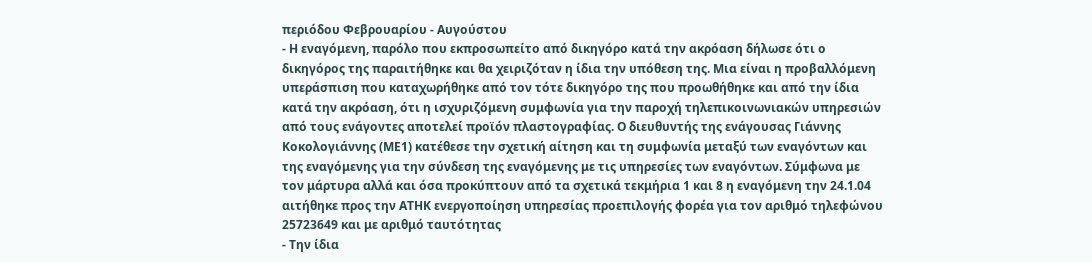περιόδου Φεβρουαρίου - Αυγούστου
- Η εναγόμενη, παρόλο που εκπροσωπείτο από δικηγόρο κατά την ακρόαση δήλωσε ότι ο δικηγόρος της παραιτήθηκε και θα χειριζόταν η ίδια την υπόθεση της. Μια είναι η προβαλλόμενη υπεράσπιση που καταχωρήθηκε από τον τότε δικηγόρο της που προωθήθηκε και από την ίδια κατά την ακρόαση, ότι η ισχυριζόμενη συμφωνία για την παροχή τηλεπικοινωνιακών υπηρεσιών από τους ενάγοντες αποτελεί προϊόν πλαστογραφίας. Ο διευθυντής της ενάγουσας Γιάννης Κοκολογιάννης (ΜΕ1) κατέθεσε την σχετική αίτηση και τη συμφωνία μεταξύ των εναγόντων και της εναγόμενης για την σύνδεση της εναγόμενης με τις υπηρεσίες των εναγόντων. Σύμφωνα με τον μάρτυρα αλλά και όσα προκύπτουν από τα σχετικά τεκμήρια 1 και 8 η εναγόμενη την 24.1.04 αιτήθηκε προς την ΑΤΗΚ ενεργοποίηση υπηρεσίας προεπιλογής φορέα για τον αριθμό τηλεφώνου 25723649 και με αριθμό ταυτότητας
- Την ίδια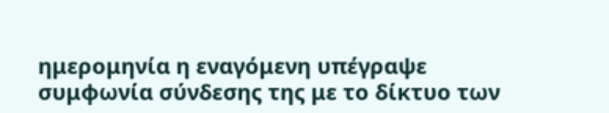ημερομηνία η εναγόμενη υπέγραψε συμφωνία σύνδεσης της με το δίκτυο των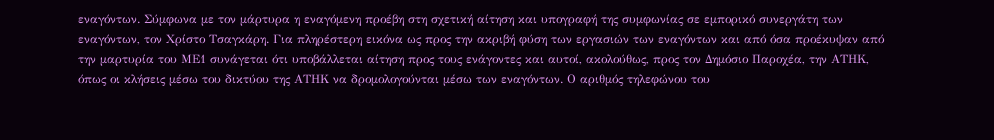εναγόντων. Σύμφωνα με τον μάρτυρα η εναγόμενη προέβη στη σχετική αίτηση και υπογραφή της συμφωνίας σε εμπορικό συνεργάτη των εναγόντων, τον Χρίστο Τσαγκάρη. Για πληρέστερη εικόνα ως προς την ακριβή φύση των εργασιών των εναγόντων και από όσα προέκυψαν από την μαρτυρία του ΜΕ1 συνάγεται ότι υποβάλλεται αίτηση προς τους ενάγοντες και αυτοί, ακολούθως, προς τον Δημόσιο Παροχέα, την ΑΤΗΚ, όπως οι κλήσεις μέσω του δικτύου της ΑΤΗΚ να δρομολογούνται μέσω των εναγόντων. Ο αριθμός τηλεφώνου του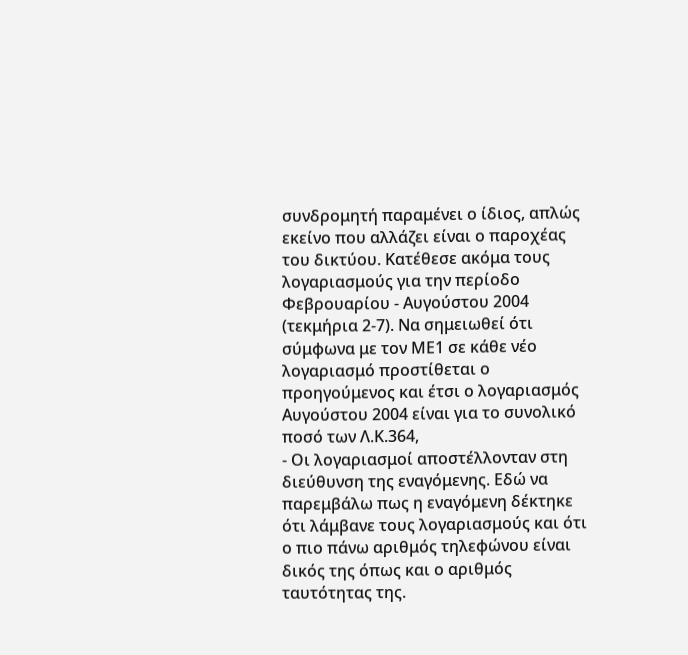συνδρομητή παραμένει ο ίδιος, απλώς εκείνο που αλλάζει είναι ο παροχέας του δικτύου. Κατέθεσε ακόμα τους λογαριασμούς για την περίοδο Φεβρουαρίου - Αυγούστου 2004 (τεκμήρια 2-7). Να σημειωθεί ότι σύμφωνα με τον ΜΕ1 σε κάθε νέο λογαριασμό προστίθεται ο προηγούμενος και έτσι ο λογαριασμός Αυγούστου 2004 είναι για το συνολικό ποσό των Λ.Κ.364,
- Οι λογαριασμοί αποστέλλονταν στη διεύθυνση της εναγόμενης. Εδώ να παρεμβάλω πως η εναγόμενη δέκτηκε ότι λάμβανε τους λογαριασμούς και ότι ο πιο πάνω αριθμός τηλεφώνου είναι δικός της όπως και ο αριθμός ταυτότητας της.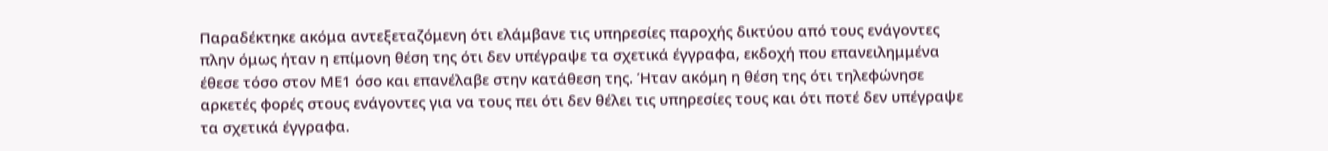Παραδέκτηκε ακόμα αντεξεταζόμενη ότι ελάμβανε τις υπηρεσίες παροχής δικτύου από τους ενάγοντες πλην όμως ήταν η επίμονη θέση της ότι δεν υπέγραψε τα σχετικά έγγραφα, εκδοχή που επανειλημμένα έθεσε τόσο στον ΜΕ1 όσο και επανέλαβε στην κατάθεση της. Ήταν ακόμη η θέση της ότι τηλεφώνησε αρκετές φορές στους ενάγοντες για να τους πει ότι δεν θέλει τις υπηρεσίες τους και ότι ποτέ δεν υπέγραψε τα σχετικά έγγραφα.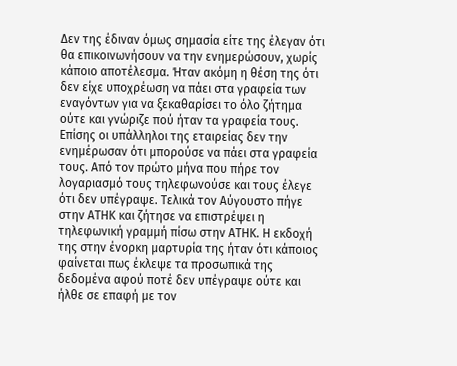Δεν της έδιναν όμως σημασία είτε της έλεγαν ότι θα επικοινωνήσουν να την ενημερώσουν, χωρίς κάποιο αποτέλεσμα. Ήταν ακόμη η θέση της ότι δεν είχε υποχρέωση να πάει στα γραφεία των εναγόντων για να ξεκαθαρίσει το όλο ζήτημα ούτε και γνώριζε πού ήταν τα γραφεία τους. Επίσης οι υπάλληλοι της εταιρείας δεν την ενημέρωσαν ότι μπορούσε να πάει στα γραφεία τους. Από τον πρώτο μήνα που πήρε τον λογαριασμό τους τηλεφωνούσε και τους έλεγε ότι δεν υπέγραψε. Τελικά τον Αύγουστο πήγε στην ΑΤΗΚ και ζήτησε να επιστρέψει η τηλεφωνική γραμμή πίσω στην ΑΤΗΚ. Η εκδοχή της στην ένορκη μαρτυρία της ήταν ότι κάποιος φαίνεται πως έκλεψε τα προσωπικά της δεδομένα αφού ποτέ δεν υπέγραψε ούτε και ήλθε σε επαφή με τον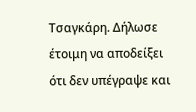Τσαγκάρη. Δήλωσε έτοιμη να αποδείξει ότι δεν υπέγραψε και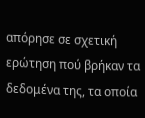απόρησε σε σχετική ερώτηση πού βρήκαν τα δεδομένα της, τα οποία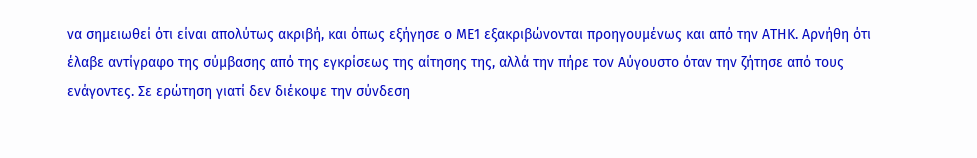να σημειωθεί ότι είναι απολύτως ακριβή, και όπως εξήγησε ο ΜΕ1 εξακριβώνονται προηγουμένως και από την ΑΤΗΚ. Αρνήθη ότι έλαβε αντίγραφο της σύμβασης από της εγκρίσεως της αίτησης της, αλλά την πήρε τον Αύγουστο όταν την ζήτησε από τους ενάγοντες. Σε ερώτηση γιατί δεν διέκοψε την σύνδεση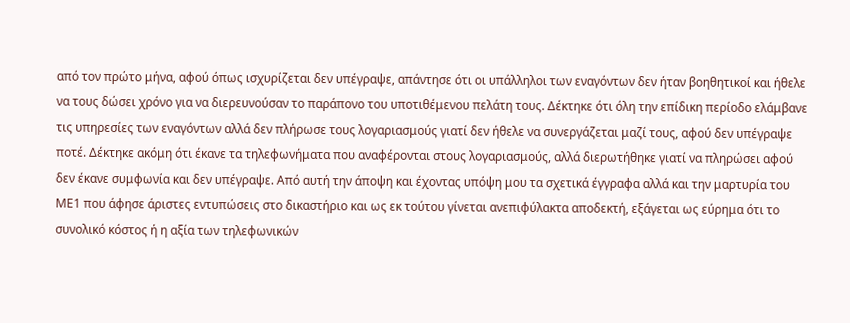από τον πρώτο μήνα, αφού όπως ισχυρίζεται δεν υπέγραψε, απάντησε ότι οι υπάλληλοι των εναγόντων δεν ήταν βοηθητικοί και ήθελε να τους δώσει χρόνο για να διερευνούσαν το παράπονο του υποτιθέμενου πελάτη τους. Δέκτηκε ότι όλη την επίδικη περίοδο ελάμβανε τις υπηρεσίες των εναγόντων αλλά δεν πλήρωσε τους λογαριασμούς γιατί δεν ήθελε να συνεργάζεται μαζί τους, αφού δεν υπέγραψε ποτέ. Δέκτηκε ακόμη ότι έκανε τα τηλεφωνήματα που αναφέρονται στους λογαριασμούς, αλλά διερωτήθηκε γιατί να πληρώσει αφού δεν έκανε συμφωνία και δεν υπέγραψε. Από αυτή την άποψη και έχοντας υπόψη μου τα σχετικά έγγραφα αλλά και την μαρτυρία του ΜΕ1 που άφησε άριστες εντυπώσεις στο δικαστήριο και ως εκ τούτου γίνεται ανεπιφύλακτα αποδεκτή, εξάγεται ως εύρημα ότι το συνολικό κόστος ή η αξία των τηλεφωνικών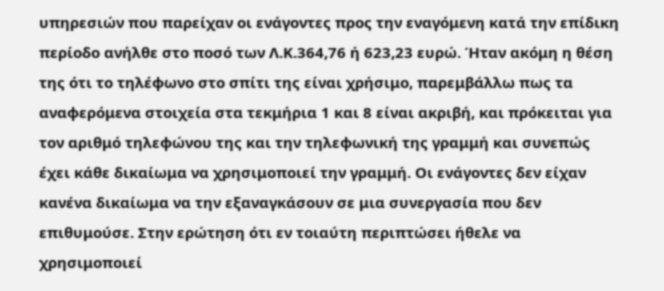υπηρεσιών που παρείχαν οι ενάγοντες προς την εναγόμενη κατά την επίδικη περίοδο ανήλθε στο ποσό των Λ.Κ.364,76 ή 623,23 ευρώ. Ήταν ακόμη η θέση της ότι το τηλέφωνο στο σπίτι της είναι χρήσιμο, παρεμβάλλω πως τα αναφερόμενα στοιχεία στα τεκμήρια 1 και 8 είναι ακριβή, και πρόκειται για τον αριθμό τηλεφώνου της και την τηλεφωνική της γραμμή και συνεπώς έχει κάθε δικαίωμα να χρησιμοποιεί την γραμμή. Οι ενάγοντες δεν είχαν κανένα δικαίωμα να την εξαναγκάσουν σε μια συνεργασία που δεν επιθυμούσε. Στην ερώτηση ότι εν τοιαύτη περιπτώσει ήθελε να χρησιμοποιεί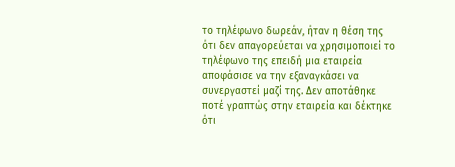το τηλέφωνο δωρεάν, ήταν η θέση της ότι δεν απαγορεύεται να χρησιμοποιεί το τηλέφωνο της επειδή μια εταιρεία αποφάσισε να την εξαναγκάσει να συνεργαστεί μαζί της. Δεν αποτάθηκε ποτέ γραπτώς στην εταιρεία και δέκτηκε ότι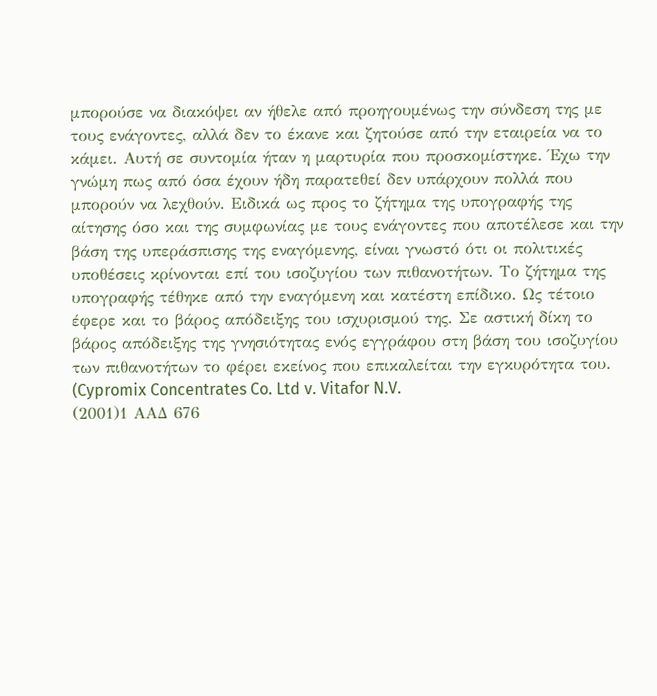μπορούσε να διακόψει αν ήθελε από προηγουμένως την σύνδεση της με τους ενάγοντες, αλλά δεν το έκανε και ζητούσε από την εταιρεία να το κάμει. Αυτή σε συντομία ήταν η μαρτυρία που προσκομίστηκε. Έχω την γνώμη πως από όσα έχουν ήδη παρατεθεί δεν υπάρχουν πολλά που μπορούν να λεχθούν. Ειδικά ως προς το ζήτημα της υπογραφής της αίτησης όσο και της συμφωνίας με τους ενάγοντες που αποτέλεσε και την βάση της υπεράσπισης της εναγόμενης, είναι γνωστό ότι οι πολιτικές υποθέσεις κρίνονται επί του ισοζυγίου των πιθανοτήτων. Το ζήτημα της υπογραφής τέθηκε από την εναγόμενη και κατέστη επίδικο. Ως τέτοιο έφερε και το βάρος απόδειξης του ισχυρισμού της. Σε αστική δίκη το βάρος απόδειξης της γνησιότητας ενός εγγράφου στη βάση του ισοζυγίου των πιθανοτήτων το φέρει εκείνος που επικαλείται την εγκυρότητα του. (Cypromix Concentrates Co. Ltd v. Vitafor N.V.
(2001)1 ΑΑΔ 676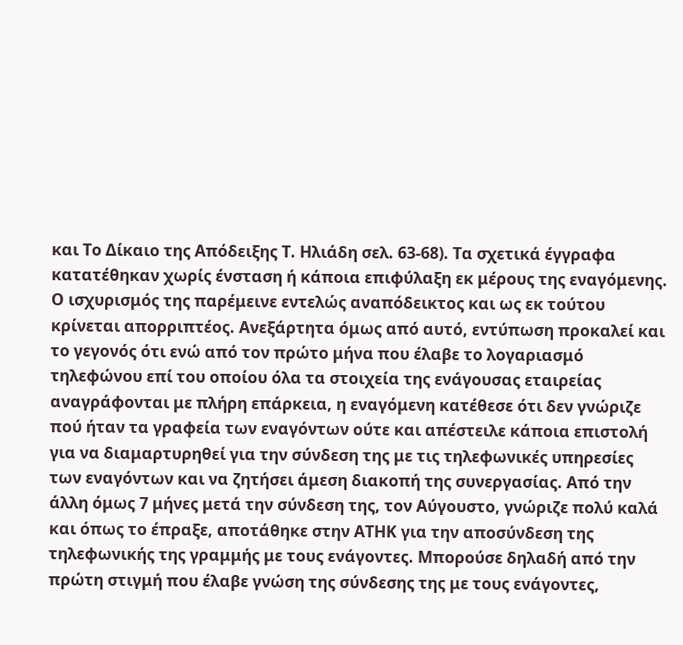και Το Δίκαιο της Απόδειξης Τ. Ηλιάδη σελ. 63-68). Τα σχετικά έγγραφα κατατέθηκαν χωρίς ένσταση ή κάποια επιφύλαξη εκ μέρους της εναγόμενης. Ο ισχυρισμός της παρέμεινε εντελώς αναπόδεικτος και ως εκ τούτου κρίνεται απορριπτέος. Ανεξάρτητα όμως από αυτό, εντύπωση προκαλεί και το γεγονός ότι ενώ από τον πρώτο μήνα που έλαβε το λογαριασμό τηλεφώνου επί του οποίου όλα τα στοιχεία της ενάγουσας εταιρείας αναγράφονται με πλήρη επάρκεια, η εναγόμενη κατέθεσε ότι δεν γνώριζε πού ήταν τα γραφεία των εναγόντων ούτε και απέστειλε κάποια επιστολή για να διαμαρτυρηθεί για την σύνδεση της με τις τηλεφωνικές υπηρεσίες των εναγόντων και να ζητήσει άμεση διακοπή της συνεργασίας. Από την άλλη όμως 7 μήνες μετά την σύνδεση της, τον Αύγουστο, γνώριζε πολύ καλά και όπως το έπραξε, αποτάθηκε στην ΑΤΗΚ για την αποσύνδεση της τηλεφωνικής της γραμμής με τους ενάγοντες. Μπορούσε δηλαδή από την πρώτη στιγμή που έλαβε γνώση της σύνδεσης της με τους ενάγοντες,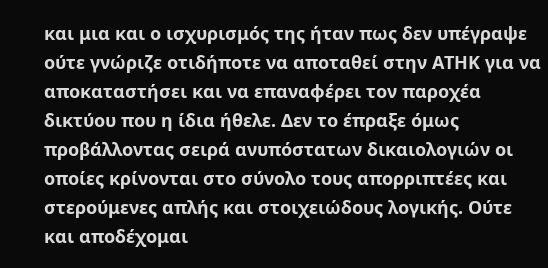και μια και ο ισχυρισμός της ήταν πως δεν υπέγραψε ούτε γνώριζε οτιδήποτε να αποταθεί στην ΑΤΗΚ για να αποκαταστήσει και να επαναφέρει τον παροχέα δικτύου που η ίδια ήθελε. Δεν το έπραξε όμως προβάλλοντας σειρά ανυπόστατων δικαιολογιών οι οποίες κρίνονται στο σύνολο τους απορριπτέες και στερούμενες απλής και στοιχειώδους λογικής. Ούτε και αποδέχομαι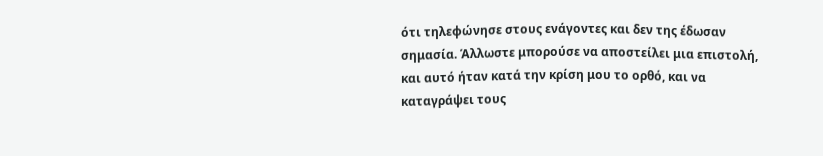ότι τηλεφώνησε στους ενάγοντες και δεν της έδωσαν σημασία. Άλλωστε μπορούσε να αποστείλει μια επιστολή, και αυτό ήταν κατά την κρίση μου το ορθό, και να καταγράψει τους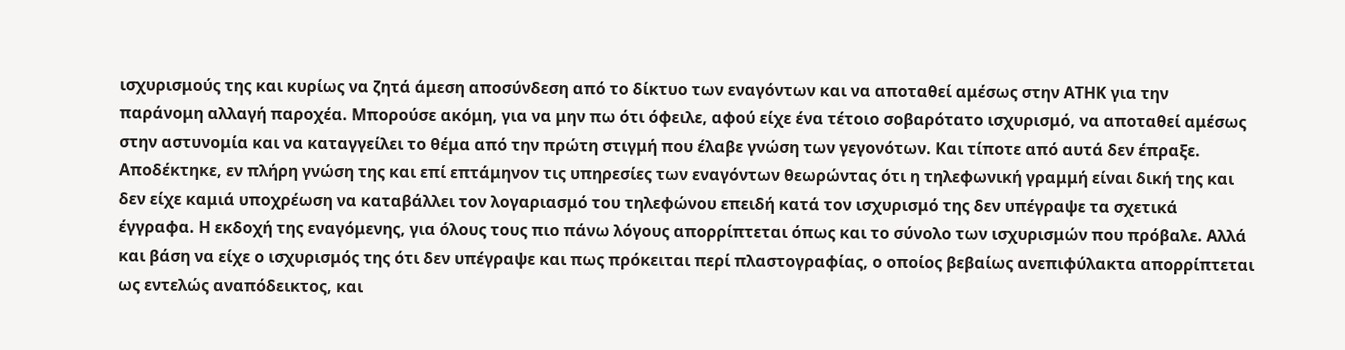ισχυρισμούς της και κυρίως να ζητά άμεση αποσύνδεση από το δίκτυο των εναγόντων και να αποταθεί αμέσως στην ΑΤΗΚ για την παράνομη αλλαγή παροχέα. Μπορούσε ακόμη, για να μην πω ότι όφειλε, αφού είχε ένα τέτοιο σοβαρότατο ισχυρισμό, να αποταθεί αμέσως στην αστυνομία και να καταγγείλει το θέμα από την πρώτη στιγμή που έλαβε γνώση των γεγονότων. Και τίποτε από αυτά δεν έπραξε. Αποδέκτηκε, εν πλήρη γνώση της και επί επτάμηνον τις υπηρεσίες των εναγόντων θεωρώντας ότι η τηλεφωνική γραμμή είναι δική της και δεν είχε καμιά υποχρέωση να καταβάλλει τον λογαριασμό του τηλεφώνου επειδή κατά τον ισχυρισμό της δεν υπέγραψε τα σχετικά έγγραφα. Η εκδοχή της εναγόμενης, για όλους τους πιο πάνω λόγους απορρίπτεται όπως και το σύνολο των ισχυρισμών που πρόβαλε. Αλλά και βάση να είχε ο ισχυρισμός της ότι δεν υπέγραψε και πως πρόκειται περί πλαστογραφίας, ο οποίος βεβαίως ανεπιφύλακτα απορρίπτεται ως εντελώς αναπόδεικτος, και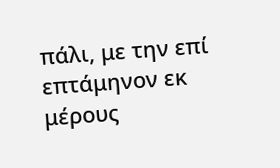πάλι, με την επί επτάμηνον εκ μέρους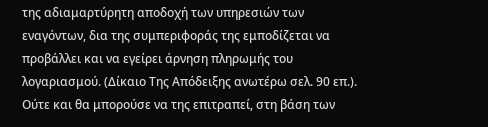της αδιαμαρτύρητη αποδοχή των υπηρεσιών των εναγόντων, δια της συμπεριφοράς της εμποδίζεται να προβάλλει και να εγείρει άρνηση πληρωμής του λογαριασμού. (Δίκαιο Της Απόδειξης ανωτέρω σελ. 90 επ.). Ούτε και θα μπορούσε να της επιτραπεί, στη βάση των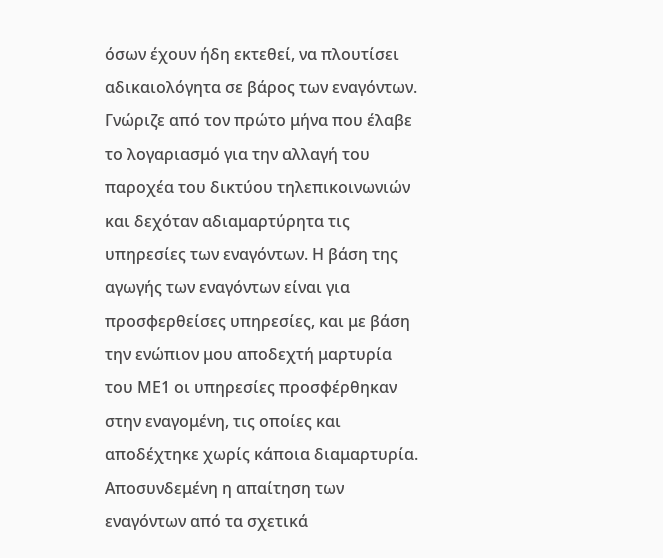όσων έχουν ήδη εκτεθεί, να πλουτίσει αδικαιολόγητα σε βάρος των εναγόντων. Γνώριζε από τον πρώτο μήνα που έλαβε το λογαριασμό για την αλλαγή του παροχέα του δικτύου τηλεπικοινωνιών και δεχόταν αδιαμαρτύρητα τις υπηρεσίες των εναγόντων. Η βάση της αγωγής των εναγόντων είναι για προσφερθείσες υπηρεσίες, και με βάση την ενώπιον μου αποδεχτή μαρτυρία του ΜΕ1 οι υπηρεσίες προσφέρθηκαν στην εναγομένη, τις οποίες και αποδέχτηκε χωρίς κάποια διαμαρτυρία. Αποσυνδεμένη η απαίτηση των εναγόντων από τα σχετικά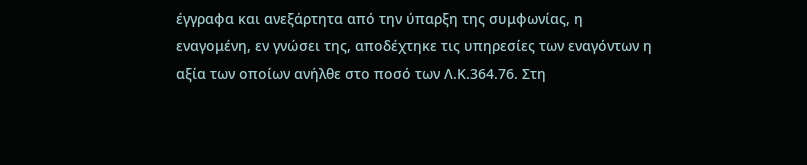έγγραφα και ανεξάρτητα από την ύπαρξη της συμφωνίας, η εναγομένη, εν γνώσει της, αποδέχτηκε τις υπηρεσίες των εναγόντων η αξία των οποίων ανήλθε στο ποσό των Λ.Κ.364.76. Στη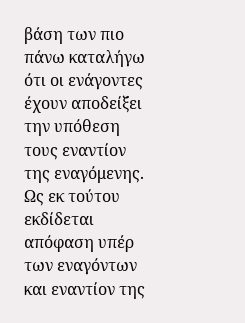βάση των πιο πάνω καταλήγω ότι οι ενάγοντες έχουν αποδείξει την υπόθεση τους εναντίον της εναγόμενης. Ως εκ τούτου εκδίδεται απόφαση υπέρ των εναγόντων και εναντίον της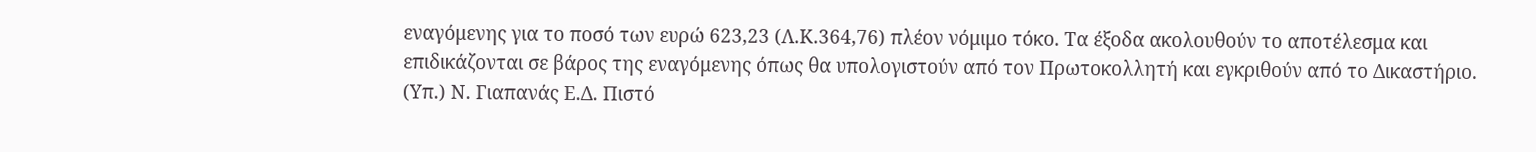εναγόμενης για το ποσό των ευρώ 623,23 (Λ.Κ.364,76) πλέον νόμιμο τόκο. Τα έξοδα ακολουθούν το αποτέλεσμα και επιδικάζονται σε βάρος της εναγόμενης όπως θα υπολογιστούν από τον Πρωτοκολλητή και εγκριθούν από το Δικαστήριο. (Υπ.) Ν. Γιαπανάς Ε.Δ. Πιστό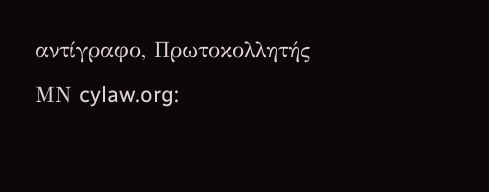αντίγραφο, Πρωτοκολλητής ΜΝ cylaw.org: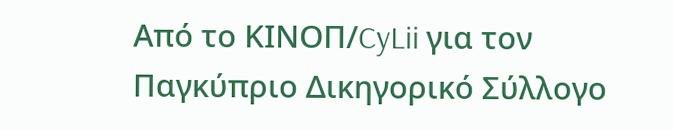Από το ΚΙΝOΠ/CyLii για τον Παγκύπριο Δικηγορικό Σύλλογο